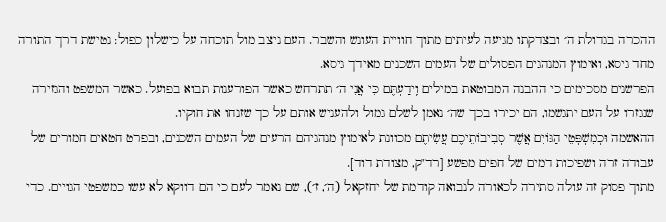ההכרה בגדולת ה׳ ובצדקתו מגיעה לעיתים מתוך חוויית העונש והשבר. העם ניצב מול תוכחה על כישלון כפול: נטישת דרך התורה מחד גיסא, ואימוץ המנהגים הפסולים של העמים השכנים מאידך גיסא.
הפרשנים מסכימים כי ההבנה המבוטאת במילים וִֽידַעְתֶּם כִּי אֲנִי ה׳ תתרחש כאשר הפורענות תבוא בפועל. כאשר המשפט והגזירה שנגזרו על העם יתגשמו, הם יכירו בכך שה׳ נאמן לשלם גמול ולהעניש אותם על כך שזנחו את חוקיו.
ההאשמה וּכְמִשְׁפְּטֵי הַגּוֹיִם אֲשֶׁר סְבִיבוֹתֵיכֶם עֲשִׂיתֶם מכוונת לאימוץ מנהגיהם הרעים של העמים השכנים, ובפרט חטאים חמורים של עבודה זרה ושפיכות דמים של חפים מפשע [רד"ק, מצודת דוד].
מתוך פסוק זה עולה סתירה לכאורה לנבואה קודמת של יחזקאל (ה׳, ז׳), שם נאמר לעם כי הם דווקא לא עשו כמשפטי הגויים. כדי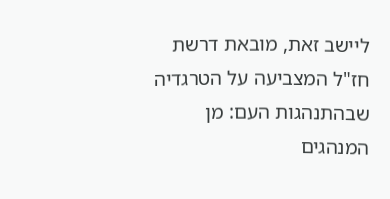ליישב זאת, מובאת דרשת חז"ל המצביעה על הטרגדיה שבהתנהגות העם: מן המנהגים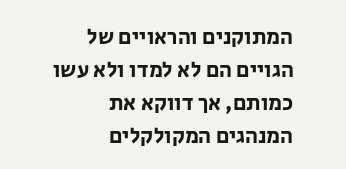המתוקנים והראויים של הגויים הם לא למדו ולא עשו כמותם, אך דווקא את המנהגים המקולקלים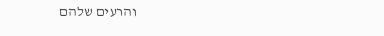והרעים שלהם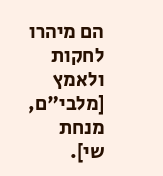הם מיהרו לחקות ולאמץ [מלבי"ם, מנחת שי].